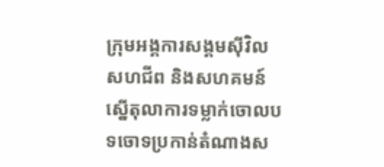ក្រុមអង្គការសង្គមស៊ីវិល សហជីព និងសហគមន៍ ស្នើតុលាការទម្លាក់ចោលបទចោទប្រកាន់តំណាងស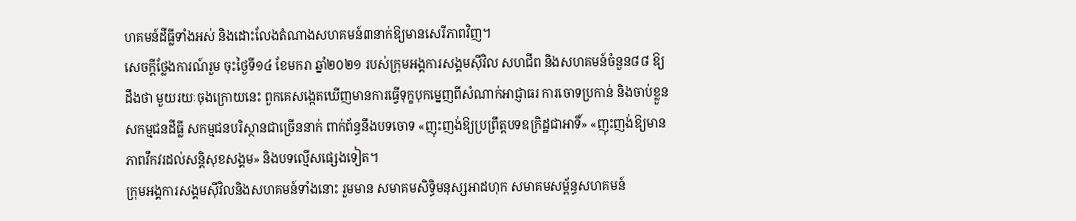ហគមន៍ដីធ្លីទាំងអស់ និងដោះលែងតំណាងសហគមន៍៣នាក់ឱ្យមានសេរីភាពវិញ។
សេចក្ដីថ្លែងការណ៍រួម ចុះថ្ងៃទី១៤ ខែមករា ឆ្នាំ២០២១ របស់ក្រុមអង្គការសង្គមស៊ីវិល សហជីព និងសហគមន៍ចំនួន៨៨ ឱ្យដឹងថា មួយរយៈចុងក្រោយនេះ ពួកគេសង្កេតឃើញមានការធ្វើទុក្ខបុកម្នេញពីសំណាក់អាជ្ញាធរ ការចោទប្រកាន់ និងចាប់ខ្លួនសកម្មជនដីធ្លី សកម្មជនបរិស្ថានជាច្រើននាក់ ពាក់ព័ន្ធនឹងបទចោទ «ញុះញង់ឱ្យប្រព្រឹត្តបទឧក្រិដ្ឋជាអាទិ៍» «ញុះញង់ឱ្យមានភាពវឹកវរដល់សន្តិសុខសង្គម» និងបទល្មើសផ្សេងទៀត។
ក្រុមអង្គការសង្គមស៊ីវិលនិងសហគមន៍ទាំងនោះ រួមមាន សមាគមសិទ្ធិមនុស្សអាដហុក សមាគមសម្ព័ន្ធសហគមន៍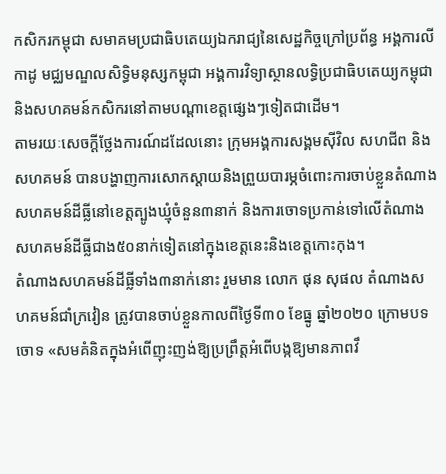កសិករកម្ពុជា សមាគមប្រជាធិបតេយ្យឯករាជ្យនៃសេដ្ឋកិច្ចក្រៅប្រព័ន្ធ អង្គការលីកាដូ មជ្ឈមណ្ឌលសិទ្ធិមនុស្សកម្ពុជា អង្គការវិទ្យាស្ថានលទ្ធិប្រជាធិបតេយ្យកម្ពុជា និងសហគមន៍កសិករនៅតាមបណ្តាខេត្តផ្សេងៗទៀតជាដើម។
តាមរយៈសេចក្តីថ្លែងការណ៍ដដែលនោះ ក្រុមអង្គការសង្គមស៊ីវិល សហជីព និងសហគមន៍ បានបង្ហាញការសោកស្ដាយនិងព្រួយបារម្ភចំពោះការចាប់ខ្លួនតំណាងសហគមន៍ដីធ្លីនៅខេត្តត្បូងឃ្មុំចំនួន៣នាក់ និងការចោទប្រកាន់ទៅលើតំណាងសហគមន៍ដីធ្លីជាង៥០នាក់ទៀតនៅក្នុងខេត្តនេះនិងខេត្តកោះកុង។
តំណាងសហគមន៍ដីធ្លីទាំង៣នាក់នោះ រួមមាន លោក ផុន សុផល តំណាងសហគមន៍ជាំក្រវៀន ត្រូវបានចាប់ខ្លួនកាលពីថ្ងៃទី៣០ ខែធ្នូ ឆ្នាំ២០២០ ក្រោមបទចោទ «សមគំនិតក្នុងអំពើញុះញង់ឱ្យប្រព្រឹត្តអំពើបង្កឱ្យមានភាពវឹ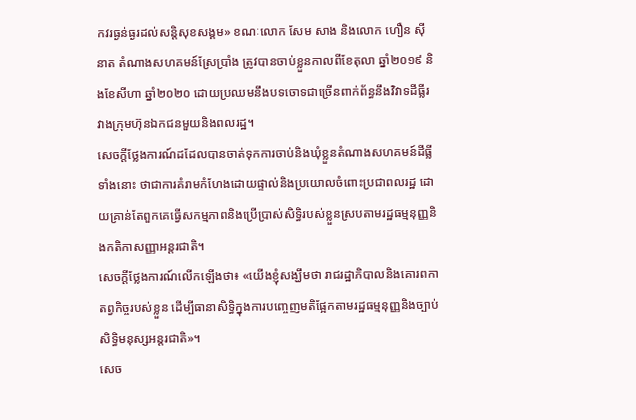កវរធ្ងន់ធ្ងរដល់សន្តិសុខសង្គម» ខណៈលោក សែម សាង និងលោក ហឿន ស៊ីនាត តំណាងសហគមន៍ស្រែប្រាំង ត្រូវបានចាប់ខ្លួនកាលពីខែតុលា ឆ្នាំ២០១៩ និងខែសីហា ឆ្នាំ២០២០ ដោយប្រឈមនឹងបទចោទជាច្រើនពាក់ព័ន្ធនឹងវិវាទដីធ្លីរវាងក្រុមហ៊ុនឯកជនមួយនិងពលរដ្ឋ។
សេចក្តីថ្លែងការណ៍ដដែលបានចាត់ទុកការចាប់និងឃុំខ្លួនតំណាងសហគមន៍ដីធ្លីទាំងនោះ ថាជាការគំរាមកំហែងដោយផ្ទាល់និងប្រយោលចំពោះប្រជាពលរដ្ឋ ដោយគ្រាន់តែពួកគេធ្វើសកម្មភាពនិងប្រើប្រាស់សិទ្ធិរបស់ខ្លួនស្របតាមរដ្ឋធម្មនុញ្ញនិងកតិកាសញ្ញាអន្តរជាតិ។
សេចក្ដីថ្លែងការណ៍លើកឡើងថា៖ «យើងខ្ញុំសង្ឃឹមថា រាជរដ្ឋាភិបាលនិងគោរពកាតព្វកិច្ចរបស់ខ្លួន ដើម្បីធានាសិទ្ធិក្នុងការបញ្ចេញមតិផ្អែកតាមរដ្ឋធម្មនុញ្ញនិងច្បាប់សិទ្ធិមនុស្សអន្តរជាតិ»។
សេច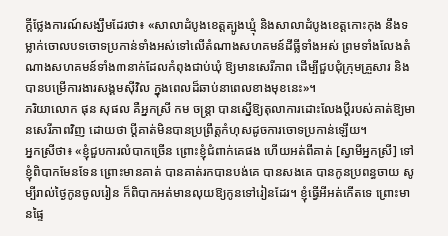ក្តីថ្លែងការណ៍សង្ឃឹមដែរថា៖ «សាលាដំបូងខេត្តត្បូងឃ្មុំ និងសាលាដំបូងខេត្តកោះកុង នឹងទម្លាក់ចោលបទចោទប្រកាន់ទាំងអស់ទៅលើតំណាងសហគមន៍ដីធ្លីទាំងអស់ ព្រមទាំងលែងតំណាងសហគមន៍ទាំង៣នាក់ដែលកំពុងជាប់ឃុំ ឱ្យមានសេរីភាព ដើម្បីជួបជុំក្រុមគ្រួសារ និងបានបម្រើការងារសង្គមស៊ីវិល ក្នុងពេលដ៏ឆាប់នាពេលខាងមុខនេះ»។
ភរិយាលោក ផុន សុផល គឺអ្នកស្រី កម ចន្ត្រា បានស្នើឱ្យតុលាការដោះលែងប្ដីរបស់គាត់ឱ្យមានសេរីភាពវិញ ដោយថា ប្ដីគាត់មិនបានប្រព្រឹត្តកំហុសដូចការចោទប្រកាន់ឡើយ។
អ្នកស្រីថា៖ «ខ្ញុំជួបការលំបាកច្រើន ព្រោះខ្ញុំជំពាក់គេផង ហើយអត់ពីគាត់ [ស្វាមីអ្នកស្រី] ទៅ ខ្ញុំពិបាកមែនទែន ព្រោះមានគាត់ បានគាត់រកបានបង់គេ បានសងគេ បានកូនប្រពន្ធចាយ សូម្បីរាល់ថ្ងៃកូនចូលរៀន ក៏ពិបាកអត់មានលុយឱ្យកូនទៅរៀនដែរ។ ខ្ញុំធ្វើអីអត់កើតទេ ព្រោះមានផ្ទៃ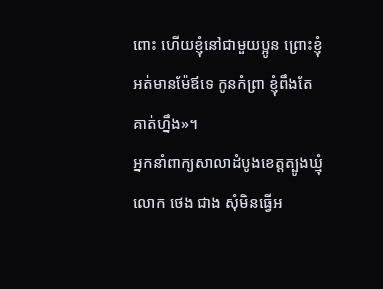ពោះ ហើយខ្ញុំនៅជាមួយប្អូន ព្រោះខ្ញុំអត់មានម៉ែឪទេ កូនកំព្រា ខ្ញុំពឹងតែគាត់ហ្នឹង»។
អ្នកនាំពាក្យសាលាដំបូងខេត្តត្បូងឃ្មុំ លោក ថេង ជាង សុំមិនធ្វើអ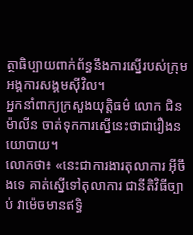ត្ថាធិប្បាយពាក់ព័ន្ធនឹងការស្នើរបស់ក្រុមអង្គការសង្គមស៊ីវិល។
អ្នកនាំពាក្យក្រសួងយុត្តិធម៌ លោក ជិន ម៉ាលីន ចាត់ទុកការស្នើនេះថាជារឿងនយោបាយ។
លោកថា៖ «នេះជាការងារតុលាការ អ៊ីចឹងទេ គាត់ស្នើទៅតុលាការ ជានីតិវិធីច្បាប់ វាម៉េចមានឥទ្ធិ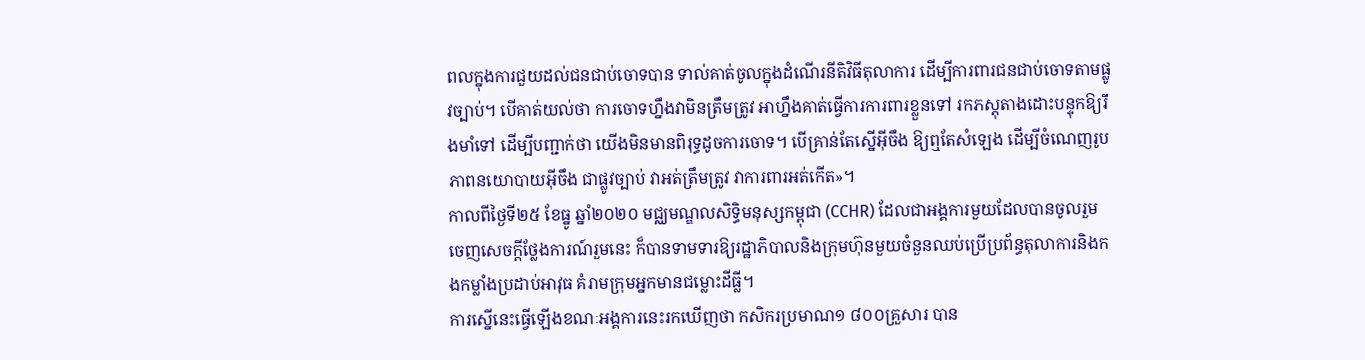ពលក្នុងការជួយដល់ជនជាប់ចោទបាន ទាល់គាត់ចូលក្នុងដំណើរនីតិវិធីតុលាការ ដើម្បីការពារជនជាប់ចោទតាមផ្លូវច្បាប់។ បើគាត់យល់ថា ការចោទហ្នឹងវាមិនត្រឹមត្រូវ អាហ្នឹងគាត់ធ្វើការការពារខ្លួនទៅ រកភស្តុតាងដោះបន្ទុកឱ្យរឹងមាំទៅ ដើម្បីបញ្ជាក់ថា យើងមិនមានពិរុទ្ធដូចការចោទ។ បើគ្រាន់តែស្នើអ៊ីចឹង ឱ្យឮតែសំឡេង ដើម្បីចំណេញរូបភាពនយោបាយអ៊ីចឹង ជាផ្លូវច្បាប់ វាអត់ត្រឹមត្រូវ វាការពារអត់កើត»។
កាលពីថ្ងៃទី២៥ ខែធ្នូ ឆ្នាំ២០២០ មជ្ឈមណ្ឌលសិទ្ធិមនុស្សកម្ពុជា (CCHR) ដែលជាអង្គការមួយដែលបានចូលរួមចេញសេចក្តីថ្លែងការណ៍រួមនេះ ក៏បានទាមទារឱ្យរដ្ឋាភិបាលនិងក្រុមហ៊ុនមួយចំនួនឈប់ប្រើប្រព័ន្ធតុលាការនិងកងកម្លាំងប្រដាប់អាវុធ គំរាមក្រុមអ្នកមានជម្លោះដីធ្លី។
ការស្នើនេះធ្វើឡើងខណៈអង្គការនេះរកឃើញថា កសិករប្រមាណ១ ៨០០គ្រួសារ បាន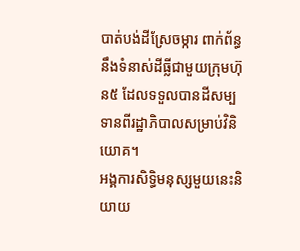បាត់បង់ដីស្រែចម្ការ ពាក់ព័ន្ធនឹងទំនាស់ដីធ្លីជាមួយក្រុមហ៊ុន៥ ដែលទទួលបានដីសម្បទានពីរដ្ឋាភិបាលសម្រាប់វិនិយោគ។
អង្គការសិទ្ធិមនុស្សមួយនេះនិយាយ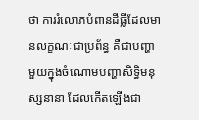ថា ការរំលោភបំពានដីធ្លីដែលមានលក្ខណៈជាប្រព័ន្ធ គឺជាបញ្ហាមួយក្នុងចំណោមបញ្ហាសិទ្ធិមនុស្សនានា ដែលកើតឡើងជា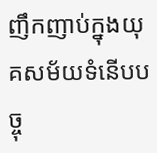ញឹកញាប់ក្នុងយុគសម័យទំនើបបច្ចុ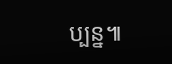ប្បន្ន៕